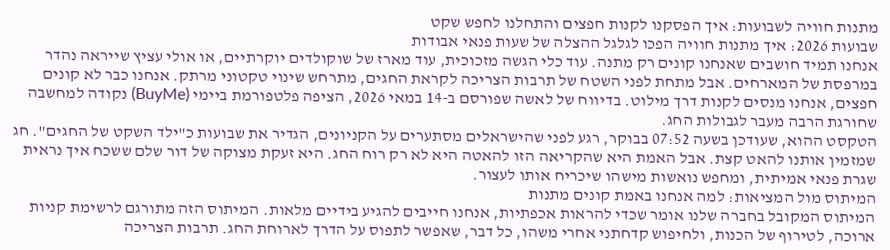מתנות חוויה לשבועות: איך הפסקנו לקנות חפצים והתחלנו לחפש שקט
שבועות 2026: איך מתנות חוויה הפכו לגלגל ההצלה של שעות פנאי אבודות
אנחנו תמיד חושבים שאנחנו קונים רק מתנה. עוד כלי הגשה מזכוכית, עוד מארז של שוקולדים יוקרתיים, או אולי עציץ שייראה נהדר במרפסת של המארחים. אבל מתחת לפני השטח של תרבות הצריכה לקראת החגים, מתרחש שינוי טקטוני מרתק. אנחנו כבר לא קונים חפצים, אנחנו מנסים לקנות דרך מילוט. בדיווח של לאשה שפורסם ב-14 במאי 2026, הציפה פלטפורמת ביימי (BuyMe) נקודה למחשבה שחורגת הרבה מעבר לגבולות החג.
הטקסט ההוא, שעודכן בשעה 07:52 בבוקר, רגע לפני שהישראלים מסתערים על הקניונים, הגדיר את שבועות כ"ילד השקט של החגים". חג שמזמין אותנו להאט קצת. אבל האמת היא שהקריאה הזו להאטה היא לא רק רוח החג. היא זעקת מצוקה של דור שלם ששכח איך נראית שגרת פנאי אמיתית, ומחפש נואשות מישהו שיכריח אותו לעצור.
המיתוס מול המציאות: למה אנחנו באמת קונים מתנות
המיתוס המקובל בחברה שלנו אומר שכדי להראות אכפתיות, אנחנו חייבים להגיע בידיים מלאות. המיתוס הזה מתורגם לרשימת קניות ארוכה, לטירוף של הכנות, ולחיפוש קדחתני אחרי משהו, כל דבר, שאפשר לתפוס על הדרך לארוחת החג. תרבות הצריכה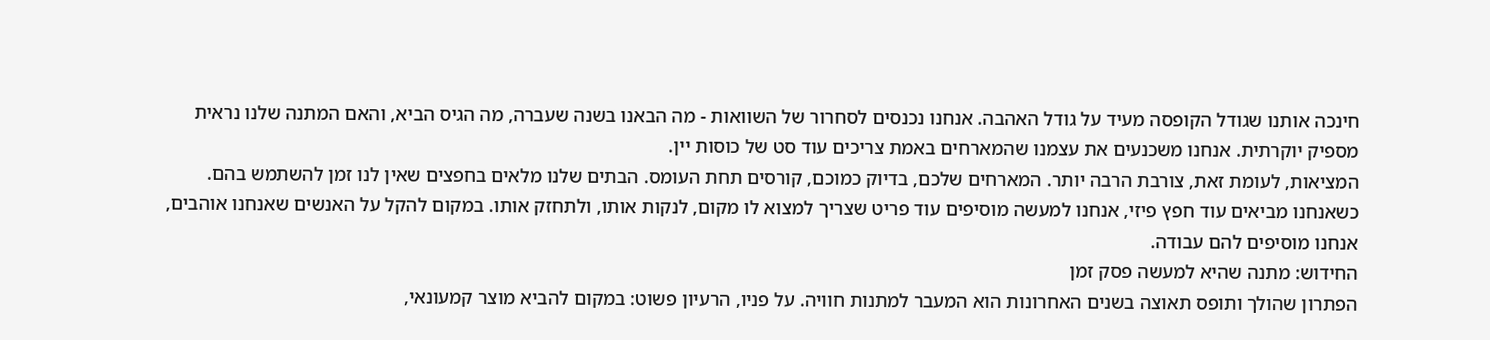חינכה אותנו שגודל הקופסה מעיד על גודל האהבה. אנחנו נכנסים לסחרור של השוואות - מה הבאנו בשנה שעברה, מה הגיס הביא, והאם המתנה שלנו נראית מספיק יוקרתית. אנחנו משכנעים את עצמנו שהמארחים באמת צריכים עוד סט של כוסות יין.
המציאות, לעומת זאת, צורבת הרבה יותר. המארחים שלכם, בדיוק כמוכם, קורסים תחת העומס. הבתים שלנו מלאים בחפצים שאין לנו זמן להשתמש בהם. כשאנחנו מביאים עוד חפץ פיזי, אנחנו למעשה מוסיפים עוד פריט שצריך למצוא לו מקום, לנקות אותו, ולתחזק אותו. במקום להקל על האנשים שאנחנו אוהבים, אנחנו מוסיפים להם עבודה.
החידוש: מתנה שהיא למעשה פסק זמן
הפתרון שהולך ותופס תאוצה בשנים האחרונות הוא המעבר למתנות חוויה. על פניו, הרעיון פשוט: במקום להביא מוצר קמעונאי,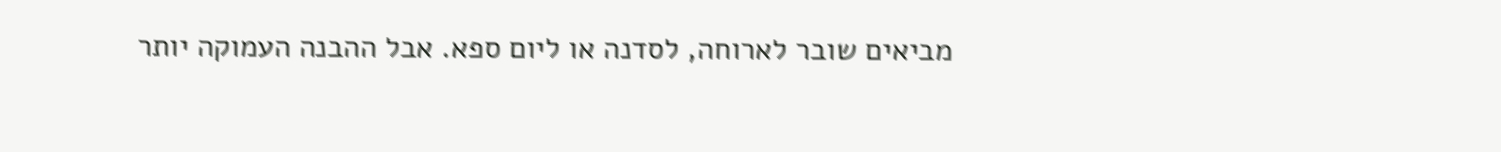מביאים שובר לארוחה, לסדנה או ליום ספא. אבל ההבנה העמוקה יותר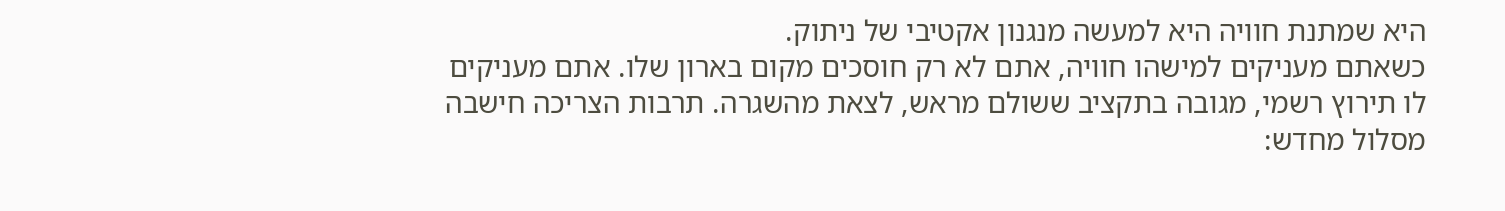היא שמתנת חוויה היא למעשה מנגנון אקטיבי של ניתוק.
כשאתם מעניקים למישהו חוויה, אתם לא רק חוסכים מקום בארון שלו. אתם מעניקים לו תירוץ רשמי, מגובה בתקציב ששולם מראש, לצאת מהשגרה. תרבות הצריכה חישבה מסלול מחדש: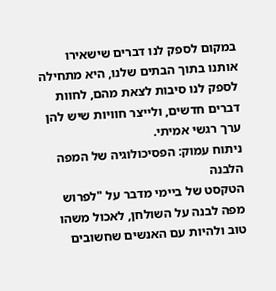במקום לספק לנו דברים שישאירו אותנו בתוך הבתים שלנו, היא מתחילה לספק לנו סיבות לצאת מהם, לחוות דברים חדשים, ולייצר חוויות שיש להן ערך רגשי אמיתי.
ניתוח עמוק: הפסיכולוגיה של המפה הלבנה
הטקסט של ביימי מדבר על "לפרוש מפה לבנה על השולחן, לאכול משהו טוב ולהיות עם האנשים שחשובים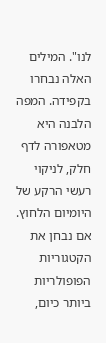לנו". המילים האלה נבחרו בקפידה. המפה הלבנה היא מטאפורה לדף חלק, לניקוי רעשי הרקע של היומיום הלחוץ.
אם נבחן את הקטגוריות הפופולריות ביותר כיום,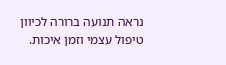נראה תנועה ברורה לכיוון טיפול עצמי וזמן איכות.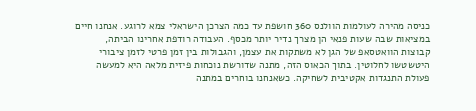כניסה מהירה לעולמות הוולנס 360 חושפת עד כמה הצרכן הישראלי צמא לרוגע. אנחנו חיים במציאות שבה שעות פנאי הן מצרך נדיר יותר מכסף. העבודה רודפת אחרינו הביתה, קבוצות הוואטסאפ של הגן לא משתקות את עצמן, והגבולות בין זמן פרטי לזמן ציבורי היטשטשו לחלוטין. בתוך הכאוס הזה, מתנה שדורשת נוכחות פיזית מלאה היא למעשה פעולת התנגדות אקטיבית לשחיקה. כשאנחנו בוחרים במתנה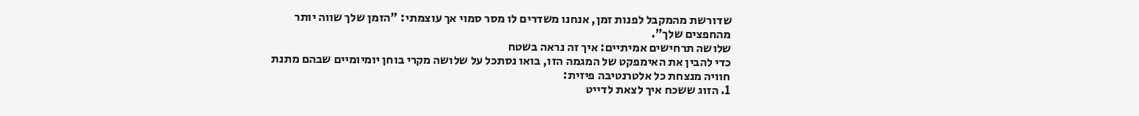שדורשת מהמקבל לפנות זמן, אנחנו משדרים לו מסר סמוי אך עוצמתי: "הזמן שלך שווה יותר מהחפצים שלך".
שלושה תרחישים אמיתיים: איך זה נראה בשטח
כדי להבין את האימפקט של המגמה הזו, בואו נסתכל על שלושה מקרי בוחן יומיומיים שבהם מתנת חוויה מנצחת כל אלטרנטיבה פיזית:
1. הזוג ששכח איך לצאת לדייט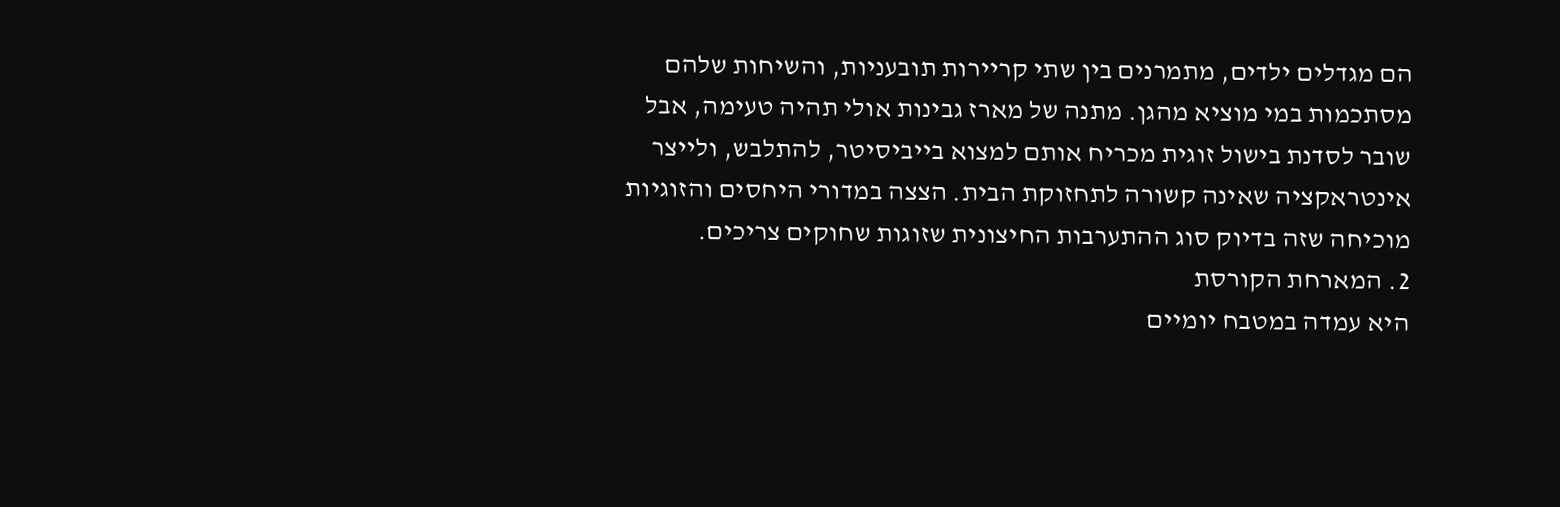הם מגדלים ילדים, מתמרנים בין שתי קריירות תובעניות, והשיחות שלהם מסתכמות במי מוציא מהגן. מתנה של מארז גבינות אולי תהיה טעימה, אבל שובר לסדנת בישול זוגית מכריח אותם למצוא בייביסיטר, להתלבש, ולייצר אינטראקציה שאינה קשורה לתחזוקת הבית. הצצה במדורי היחסים והזוגיות מוכיחה שזה בדיוק סוג ההתערבות החיצונית שזוגות שחוקים צריכים.
2. המארחת הקורסת
היא עמדה במטבח יומיים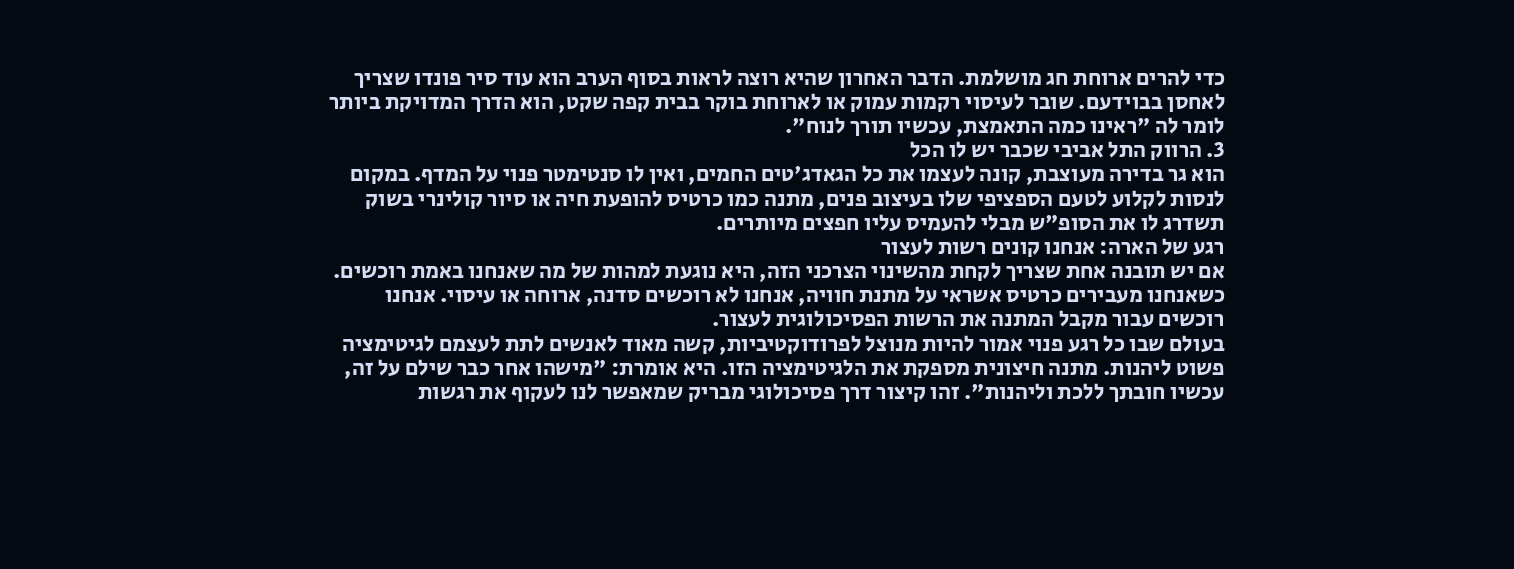כדי להרים ארוחת חג מושלמת. הדבר האחרון שהיא רוצה לראות בסוף הערב הוא עוד סיר פונדו שצריך לאחסן בבוידעם. שובר לעיסוי רקמות עמוק או לארוחת בוקר בבית קפה שקט, הוא הדרך המדויקת ביותר לומר לה "ראינו כמה התאמצת, עכשיו תורך לנוח".
3. הרווק התל אביבי שכבר יש לו הכל
הוא גר בדירה מעוצבת, קונה לעצמו את כל הגאדג'טים החמים, ואין לו סנטימטר פנוי על המדף. במקום לנסות לקלוע לטעם הספציפי שלו בעיצוב פנים, מתנה כמו כרטיס להופעת חיה או סיור קולינרי בשוק תשדרג לו את הסופ"ש מבלי להעמיס עליו חפצים מיותרים.
רגע של הארה: אנחנו קונים רשות לעצור
אם יש תובנה אחת שצריך לקחת מהשינוי הצרכני הזה, היא נוגעת למהות של מה שאנחנו באמת רוכשים. כשאנחנו מעבירים כרטיס אשראי על מתנת חוויה, אנחנו לא רוכשים סדנה, ארוחה או עיסוי. אנחנו רוכשים עבור מקבל המתנה את הרשות הפסיכולוגית לעצור.
בעולם שבו כל רגע פנוי אמור להיות מנוצל לפרודוקטיביות, קשה מאוד לאנשים לתת לעצמם לגיטימציה פשוט ליהנות. מתנה חיצונית מספקת את הלגיטימציה הזו. היא אומרת: "מישהו אחר כבר שילם על זה, עכשיו חובתך ללכת וליהנות". זהו קיצור דרך פסיכולוגי מבריק שמאפשר לנו לעקוף את רגשות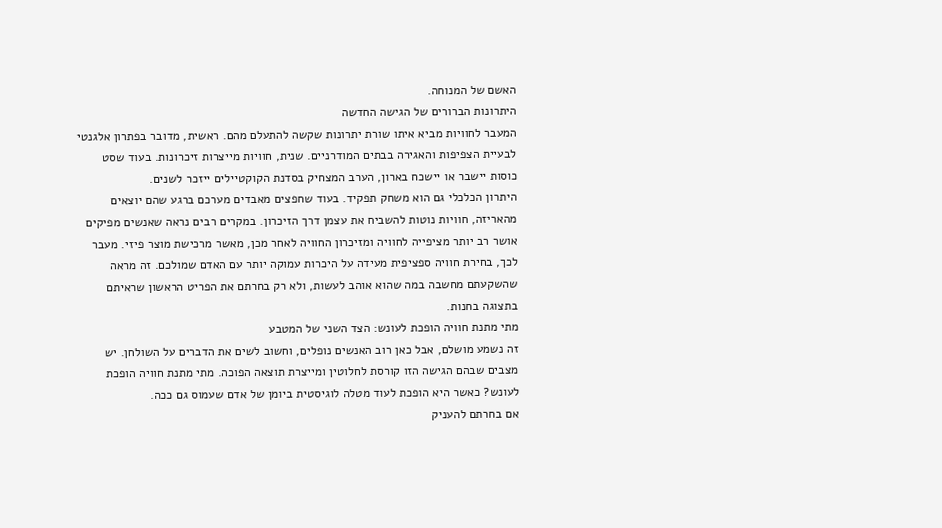האשם של המנוחה.
היתרונות הברורים של הגישה החדשה
המעבר לחוויות מביא איתו שורת יתרונות שקשה להתעלם מהם. ראשית, מדובר בפתרון אלגנטי לבעיית הצפיפות והאגירה בבתים המודרניים. שנית, חוויות מייצרות זיכרונות. בעוד שסט כוסות יישבר או יישכח בארון, הערב המצחיק בסדנת הקוקטיילים ייזכר לשנים.
היתרון הכלכלי גם הוא משחק תפקיד. בעוד שחפצים מאבדים מערכם ברגע שהם יוצאים מהאריזה, חוויות נוטות להשביח את עצמן דרך הזיכרון. במקרים רבים נראה שאנשים מפיקים אושר רב יותר מציפייה לחוויה ומזיכרון החוויה לאחר מכן, מאשר מרכישת מוצר פיזי. מעבר לכך, בחירת חוויה ספציפית מעידה על היכרות עמוקה יותר עם האדם שמולכם. זה מראה שהשקעתם מחשבה במה שהוא אוהב לעשות, ולא רק בחרתם את הפריט הראשון שראיתם בתצוגה בחנות.
מתי מתנת חוויה הופכת לעונש: הצד השני של המטבע
זה נשמע מושלם, אבל כאן רוב האנשים נופלים, וחשוב לשים את הדברים על השולחן. יש מצבים שבהם הגישה הזו קורסת לחלוטין ומייצרת תוצאה הפוכה. מתי מתנת חוויה הופכת לעונש? כאשר היא הופכת לעוד מטלה לוגיסטית ביומן של אדם שעמוס גם ככה.
אם בחרתם להעניק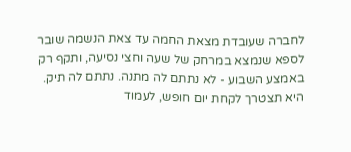לחברה שעובדת מצאת החמה עד צאת הנשמה שובר לספא שנמצא במרחק של שעה וחצי נסיעה, ותקף רק באמצע השבוע - לא נתתם לה מתנה. נתתם לה תיק. היא תצטרך לקחת יום חופש, לעמוד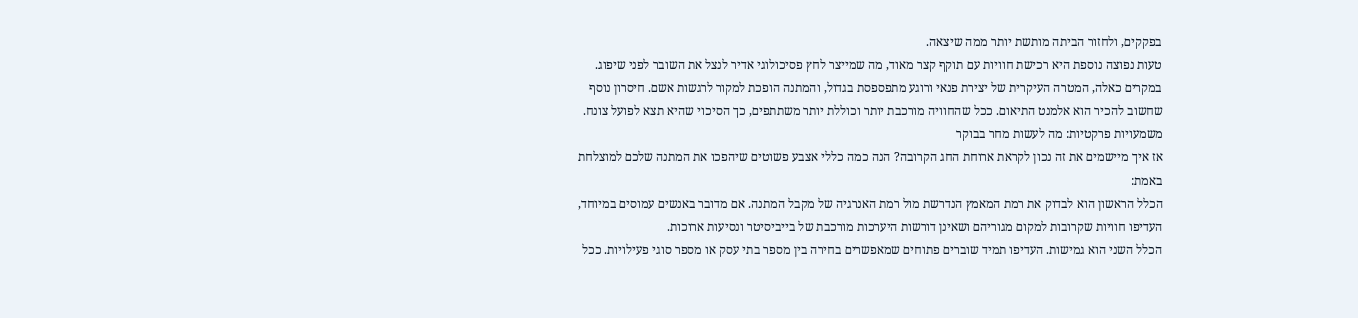בפקקים, ולחזור הביתה מותשת יותר ממה שיצאה.
טעות נפוצה נוספת היא רכישת חוויות עם תוקף קצר מאוד, מה שמייצר לחץ פסיכולוגי אדיר לנצל את השובר לפני שיפוג. במקרים כאלה, המטרה העיקרית של יצירת פנאי ורוגע מתפספסת בגדול, והמתנה הופכת למקור לרגשות אשם. חיסרון נוסף שחשוב להכיר הוא אלמנט התיאום. ככל שהחוויה מורכבת יותר וכוללת יותר משתתפים, כך הסיכוי שהיא תצא לפועל צונח.
משמעויות פרקטיות: מה לעשות מחר בבוקר
אז איך מיישמים את זה נכון לקראת ארוחת החג הקרובה? הנה כמה כללי אצבע פשוטים שיהפכו את המתנה שלכם למוצלחת באמת:
הכלל הראשון הוא לבדוק את רמת המאמץ הנדרשת מול רמת האנרגיה של מקבל המתנה. אם מדובר באנשים עמוסים במיוחד, העדיפו חוויות שקרובות למקום מגוריהם ושאינן דורשות היערכות מורכבת של בייביסיטר ונסיעות ארוכות.
הכלל השני הוא גמישות. העדיפו תמיד שוברים פתוחים שמאפשרים בחירה בין מספר בתי עסק או מספר סוגי פעילויות. ככל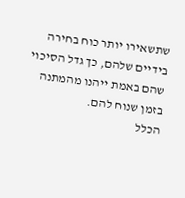שתשאירו יותר כוח בחירה בידיים שלהם, כך גדל הסיכוי שהם באמת ייהנו מהמתנה בזמן שנוח להם.
הכלל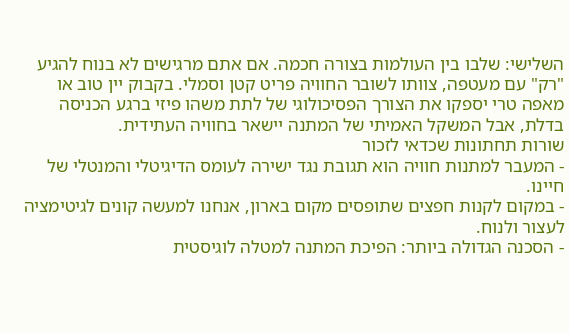השלישי: שלבו בין העולמות בצורה חכמה. אם אתם מרגישים לא בנוח להגיע "רק" עם מעטפה, צוותו לשובר החוויה פריט קטן וסמלי. בקבוק יין טוב או מאפה טרי יספקו את הצורך הפסיכולוגי של לתת משהו פיזי ברגע הכניסה בדלת, אבל המשקל האמיתי של המתנה יישאר בחוויה העתידית.
שורות תחתונות שכדאי לזכור
- המעבר למתנות חוויה הוא תגובת נגד ישירה לעומס הדיגיטלי והמנטלי של חיינו.
- במקום לקנות חפצים שתופסים מקום בארון, אנחנו למעשה קונים לגיטימציה לעצור ולנוח.
- הסכנה הגדולה ביותר: הפיכת המתנה למטלה לוגיסטית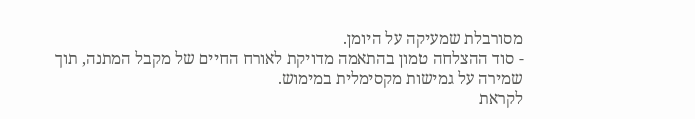מסורבלת שמעיקה על היומן.
- סוד ההצלחה טמון בהתאמה מדויקת לאורח החיים של מקבל המתנה, תוך שמירה על גמישות מקסימלית במימוש.
לקראת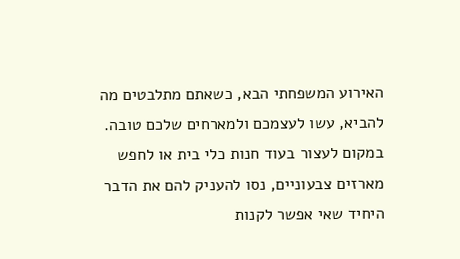האירוע המשפחתי הבא, כשאתם מתלבטים מה להביא, עשו לעצמכם ולמארחים שלכם טובה. במקום לעצור בעוד חנות כלי בית או לחפש מארזים צבעוניים, נסו להעניק להם את הדבר היחיד שאי אפשר לקנות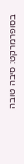בסופרמרקט: סיבה טובה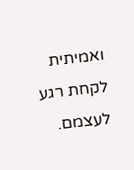ואמיתית לקחת רגע לעצמם.